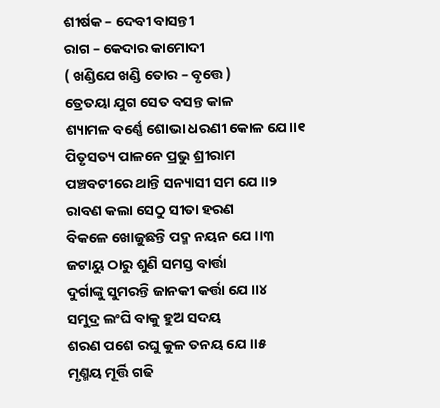ଶୀର୍ଷକ – ଦେବୀ ବାସନ୍ତୀ
ରାଗ – କେଦାର କାମୋଦୀ
( ଖଣ୍ଡିଯେ ଖଣ୍ଡି ତୋର – ବୃତ୍ତେ )
ତ୍ରେତୟା ଯୁଗ ସେତ ବସନ୍ତ କାଳ
ଶ୍ୟାମଳ ବର୍ଣ୍ଣେ ଶୋଭା ଧରଣୀ କୋଳ ଯେ।।୧
ପିତୃସତ୍ୟ ପାଳନେ ପ୍ରଭୁ ଶ୍ରୀରାମ
ପଞ୍ଚବଟୀରେ ଥାନ୍ତି ସନ୍ୟାସୀ ସମ ଯେ ।।୨
ରାବଣ କଲା ସେଠୁ ସୀତା ହରଣ
ବିକଳେ ଖୋଜୁଛନ୍ତି ପଦ୍ମ ନୟନ ଯେ ।।୩
ଜଟାୟୁ ଠାରୁ ଶୁଣି ସମସ୍ତ ବାର୍ତ୍ତା
ଦୁର୍ଗାଙ୍କୁ ସୁମରନ୍ତି ଜାନକୀ କର୍ତ୍ତା ଯେ ।।୪
ସମୁଦ୍ର ଲଂଘି ବାକୁ ହୁଅ ସଦୟ
ଶରଣ ପଶେ ରଘୁ କୁଳ ତନୟ ଯେ ।।୫
ମୃଣ୍ମୟ ମୂର୍ତ୍ତି ଗଢି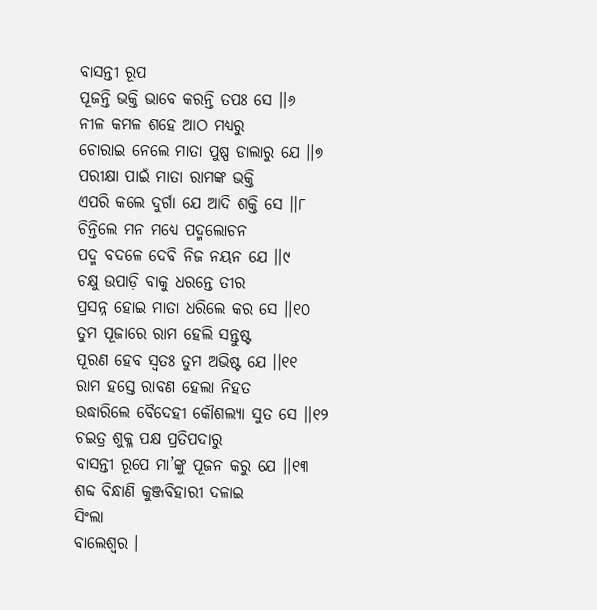ବାସନ୍ତୀ ରୂପ
ପୂଜନ୍ତି ଭକ୍ତି ଭାବେ କରନ୍ତି ତପଃ ସେ ।।୬
ନୀଳ କମଳ ଶହେ ଆଠ ମଧ୍ୟରୁ
ଚୋରାଇ ନେଲେ ମାତା ପୁଷ୍ପ ଡାଲାରୁ ଯେ ।।୭
ପରୀକ୍ଷା ପାଇଁ ମାତା ରାମଙ୍କ ଭକ୍ତି
ଏପରି କଲେ ଦୁର୍ଗା ଯେ ଆଦି ଶକ୍ତି ସେ ।।୮
ଚିନ୍ତିଲେ ମନ ମଧ୍ୟେ ପଦ୍ମଲୋଚନ
ପଦ୍ମ ବଦଳେ ଦେବି ନିଜ ନୟନ ଯେ ।।୯
ଚକ୍ଷୁ ଉପାଡ଼ି ବାକୁ ଧରନ୍ତେ ତୀର
ପ୍ରସନ୍ନ ହୋଇ ମାତା ଧରିଲେ କର ସେ ।।୧୦
ତୁମ ପୂଜାରେ ରାମ ହେଲି ସନ୍ତୁଷ୍ଟ
ପୂରଣ ହେବ ସ୍ବତଃ ତୁମ ଅଭିଷ୍ଟ ଯେ ।।୧୧
ରାମ ହସ୍ତେ ରାବଣ ହେଲା ନିହତ
ଉଦ୍ଧାରିଲେ ବୈଦେହୀ କୌଶଲ୍ୟା ସୁତ ସେ ।।୧୨
ଚଇତ୍ର ଶୁକ୍ଳ ପକ୍ଷ ପ୍ରତିପଦାରୁ
ବାସନ୍ତୀ ରୂପେ ମା’ଙ୍କୁ ପୂଜନ କରୁ ଯେ ।।୧୩
ଶବ୍ଦ ବିନ୍ଧାଣି କୁଞ୍ଜବିହାରୀ ଦଳାଇ
ସିଂଲା
ବାଲେଶ୍ଵର ।